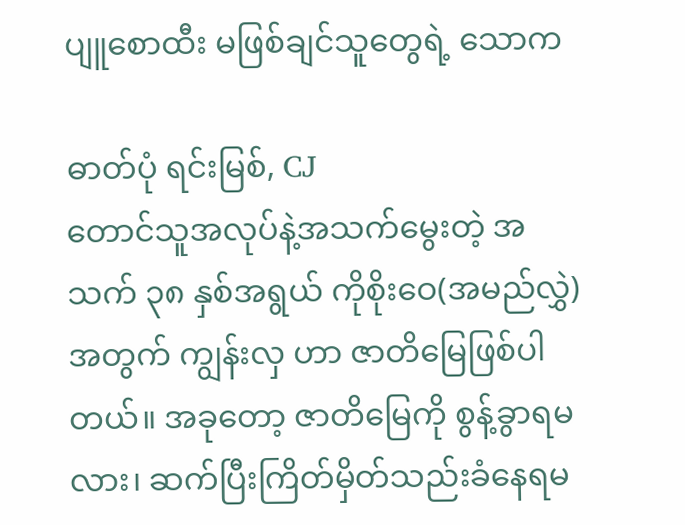ပျူစောထီး မဖြစ်ချင်သူတွေရဲ့ သောက

ဓာတ်ပုံ ရင်းမြစ်, CJ
တောင်သူအလုပ်နဲ့အသက်မွေးတဲ့ အသက် ၃၈ နှစ်အရွယ် ကိုစိုးဝေ(အမည်လွှဲ)အတွက် ကျွန်းလှ ဟာ ဇာတိမြေဖြစ်ပါတယ်။ အခုတော့ ဇာတိမြေကို စွန့်ခွာရမလား၊ ဆက်ပြီးကြိတ်မှိတ်သည်းခံနေရမ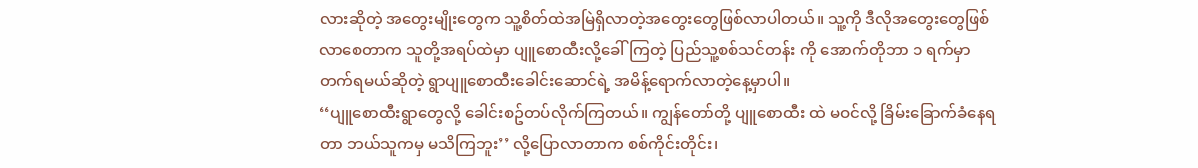လားဆိုတဲ့ အတွေးမျိုးတွေက သူ့စိတ်ထဲအမြဲရှိလာတဲ့အတွေးတွေဖြစ်လာပါတယ်။ သူ့ကို ဒီလိုအတွေးတွေဖြစ်လာစေတာက သူတို့အရပ်ထဲမှာ ပျူစောထီးလို့ခေါ်ကြတဲ့ ပြည်သူ့စစ်သင်တန်း ကို အောက်တိုဘာ ၁ ရက်မှာ တက်ရမယ်ဆိုတဲ့ ရွာပျူစောထီးခေါင်းဆောင်ရဲ့ အမိန့်ရောက်လာတဲ့နေ့မှာပါ။
‘‘ပျူစောထီးရွာတွေလို့ ခေါင်းစဥ်တပ်လိုက်ကြတယ်။ ကျွန်တော်တို့ ပျူစောထီး ထဲ မဝင်လို့ ခြိမ်းခြောက်ခံနေရတာ ဘယ်သူကမှ မသိကြဘူး’’ လို့ပြောလာတာက စစ်ကိုင်းတိုင်း၊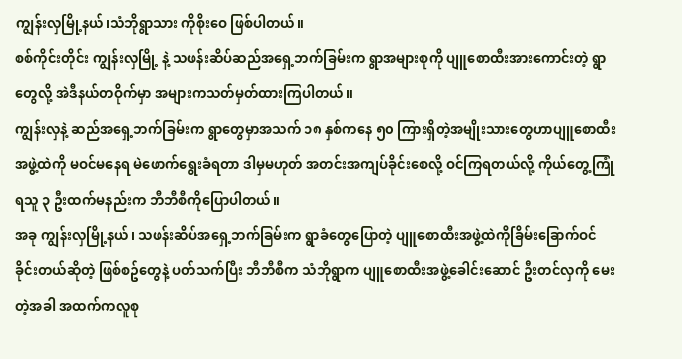ကျွန်းလှမြို့နယ်၊သံဘိုရွာသား ကိုစိုးဝေ ဖြစ်ပါတယ်။
စစ်ကိုင်းတိုင်း ကျွန်းလှမြို့ နဲ့ သဖန်းဆိပ်ဆည်အရှေ့ဘက်ခြမ်းက ရွာအများစုကို ပျူစောထီးအားကောင်းတဲ့ ရွာတွေလို့ အဲဒီနယ်တဝိုက်မှာ အများကသတ်မှတ်ထားကြပါတယ်။
ကျွန်းလှနဲ့ ဆည်အရှေ့ဘက်ခြမ်းက ရွာတွေမှာအသက် ၁၈ နှစ်ကနေ ၅၀ ကြားရှိတဲ့အမျိုးသားတွေဟာပျူစောထီးအဖွဲ့ထဲကို မဝင်မနေရ မဲဖောက်ရွေးခံရတာ ဒါမှမဟုတ် အတင်းအကျပ်ခိုင်းစေလို့ ဝင်ကြရတယ်လို့ ကိုယ်တွေ့ကြုံရသူ ၃ ဦးထက်မနည်းက ဘီဘီစီကိုပြောပါတယ်။
အခု ကျွန်းလှမြို့နယ်၊ သဖန်းဆိပ်အရှေ့ဘက်ခြမ်းက ရွာခံတွေပြောတဲ့ ပျူစောထီးအဖွဲ့ထဲကိုခြိမ်းခြောက်ဝင်ခိုင်းတယ်ဆိုတဲ့ ဖြစ်စဥ်တွေနဲ့ ပတ်သက်ပြီး ဘီဘီစီက သံဘိုရွာက ပျူစောထီးအဖွဲ့ခေါင်းဆောင် ဦးတင်လှကို မေးတဲ့အခါ အထက်ကလူစု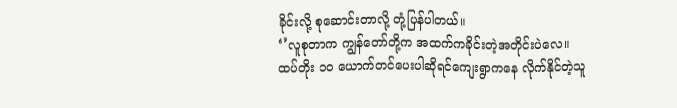ခိုင်းလို့ စုဆောင်းတာလို့ တုံ့ပြန်ပါတယ်။
‘’လူစုတာက ကျွန်တော်တို့က အထက်ကခိုင်းတဲ့အတိုင်းပဲလေ။ ထပ်တိုး ၁၀ ယောက်တင်ပေးပါဆိုရင်ကျေးရွာကနေ လိုက်နိုင်တဲ့သူ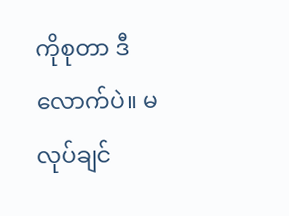ကိုစုတာ ဒီလောက်ပဲ။ မလုပ်ချင်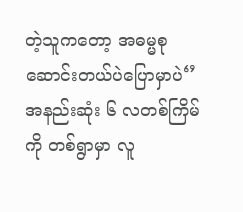တဲ့သူကတော့ အဓမ္မစုဆောင်းတယ်ပဲပြောမှာပဲ‘’
အနည်းဆုံး ၆ လတစ်ကြိမ်ကို တစ်ရွာမှာ လူ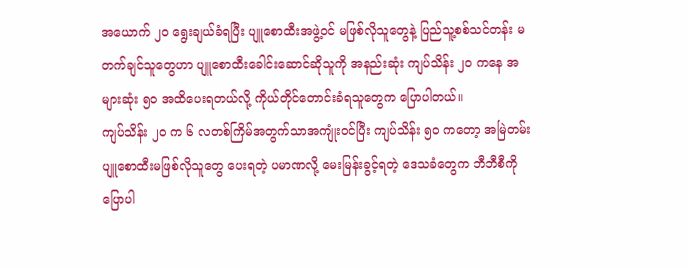အယောက် ၂၀ ရွေးချယ်ခံရပြီး ပျူစောထီးအဖွဲ့ဝင် မဖြစ်လိုသူတွေနဲ့ ပြည်သူ့စစ်သင်တန်း မတက်ချင်သူတွေဟာ ပျူစောထီးခေါင်းဆောင်ဆိုသူကို အနည်းဆုံး ကျပ်သိန်း ၂၀ ကနေ အများဆုံး ၅၀ အထိပေးရတယ်လို့ ကိုယ်တိုင်တောင်းခံရသူတွေက ပြောပါတယ်။
ကျပ်သိန်း ၂၀ က ၆ လတစ်ကြိမ်အတွက်သာအကျုံးဝင်ပြီး ကျပ်သိန်း ၅၀ ကတော့ အမြဲတမ်းပျူစောထီးမဖြစ်လိုသူတွေ ပေးရတဲ့ ပမာဏလို့ မေးမြန်းခွင့်ရတဲ့ ဒေသခံတွေက ဘီဘီစီကို ပြောပါ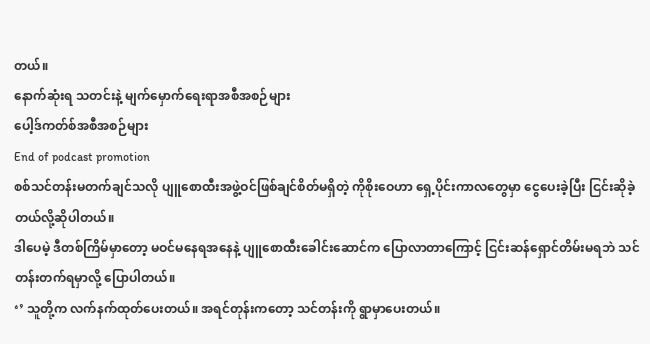တယ်။
နောက်ဆုံးရ သတင်းနဲ့ မျက်မှောက်ရေးရာအစီအစဉ်များ
ပေါ့ဒ်ကတ်စ်အစီအစဉ်များ
End of podcast promotion
စစ်သင်တန်းမတက်ချင်သလို ပျူစောထီးအဖွဲ့ဝင်ဖြစ်ချင်စိတ်မရှိတဲ့ ကိုစိုးဝေဟာ ရှေ့ပိုင်းကာလတွေမှာ ငွေပေးခဲ့ပြီး ငြင်းဆိုခဲ့တယ်လို့ဆိုပါတယ်။
ဒါပေမဲ့ ဒီတစ်ကြိမ်မှာတော့ မဝင်မနေရအနေနဲ့ ပျူစောထီးခေါင်းဆောင်က ပြောလာတာကြောင့် ငြင်းဆန်ရှောင်တိမ်းမရဘဲ သင်တန်းတက်ရမှာလို့ ပြောပါတယ်။
‘’ သူတို့က လက်နက်ထုတ်ပေးတယ်။ အရင်တုန်းကတော့ သင်တန်းကို ရွာမှာပေးတယ်။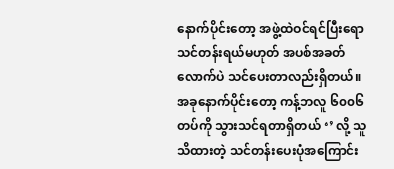နောက်ပိုင်းတော့ အဖွဲ့ထဲဝင်ရင်ပြီးရော သင်တန်းရယ်မဟုတ် အပစ်အခတ်လောက်ပဲ သင်ပေးတာလည်းရှိတယ်။ အခုနောက်ပိုင်းတော့ ကန့်ဘလူ ၆၀၀၆ တပ်ကို သွားသင်ရတာရှိတယ် ‘’ လို့ သူသိထားတဲ့ သင်တန်းပေးပုံအကြောင်း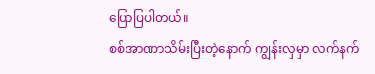ပြောပြပါတယ်။
စစ်အာဏာသိမ်းပြီးတဲ့နောက် ကျွန်းလှမှာ လက်နက်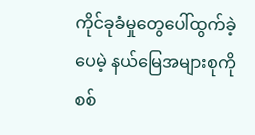ကိုင်ခုခံမှုတွေပေါ်ထွက်ခဲ့ပေမဲ့ နယ်မြေအများစုကိုစစ်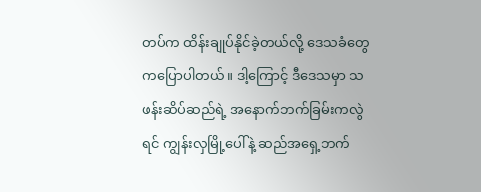တပ်က ထိန်းချုပ်နိုင်ခဲ့တယ်လို့ ဒေသခံတွေကပြောပါတယ်။ ဒါ့ကြောင့် ဒီဒေသမှာ သဖန်းဆိပ်ဆည်ရဲ့ အနောက်ဘက်ခြမ်းကလွဲရင် ကျွန်းလှမြို့ပေါ်နဲ့ ဆည်အရှေ့ဘက်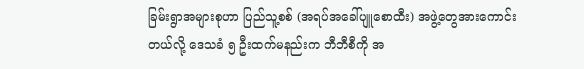ခြမ်းရွာအများစုဟာ ပြည်သူ့စစ် (အရပ်အခေါ်ပျူစောထီး) အဖွဲ့တွေအားကောင်းတယ်လို့ ဒေသခံ ၅ ဦးထက်မနည်းက ဘီဘီစီကို အ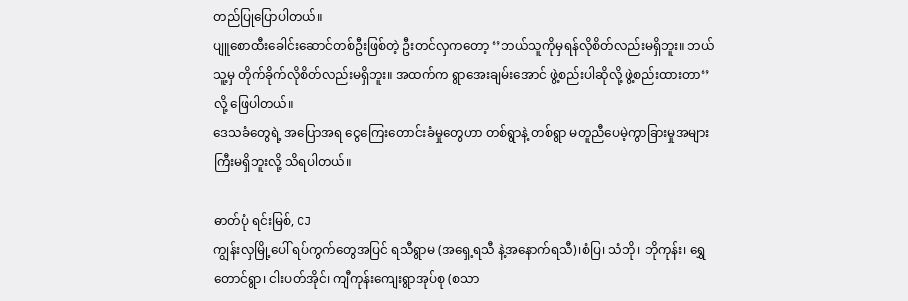တည်ပြုပြောပါတယ်။
ပျူစောထီးခေါင်းဆောင်တစ်ဦးဖြစ်တဲ့ ဦးတင်လှကတော့ ‘’ဘယ်သူကိုမှရန်လိုစိတ်လည်းမရှိဘူး။ ဘယ်သူ့မှ တိုက်ခိုက်လိုစိတ်လည်းမရှိဘူး။ အထက်က ရွာအေးချမ်းအောင် ဖွဲ့စည်းပါဆိုလို့ ဖွဲ့စည်းထားတာ‘’ လို့ ဖြေပါတယ်။
ဒေသခံတွေရဲ့ အပြောအရ ငွေကြေးတောင်းခံမှုတွေဟာ တစ်ရွာနဲ့ တစ်ရွာ မတူညီပေမဲ့ကွာခြားမှုအများကြီးမရှိဘူးလို့ သိရပါတယ်။

ဓာတ်ပုံ ရင်းမြစ်, CJ
ကျွန်းလှမြို့ပေါ် ရပ်ကွက်တွေအပြင် ရသီရွာမ (အရှေ့ရသီ နဲ့အနောက်ရသီ)၊စံပြ၊ သံဘို၊ ဘိုကုန်း၊ ရွှေတောင်ရွာ၊ ငါးပတ်အိုင်၊ ကျီကုန်းကျေးရွာအုပ်စု (စသာ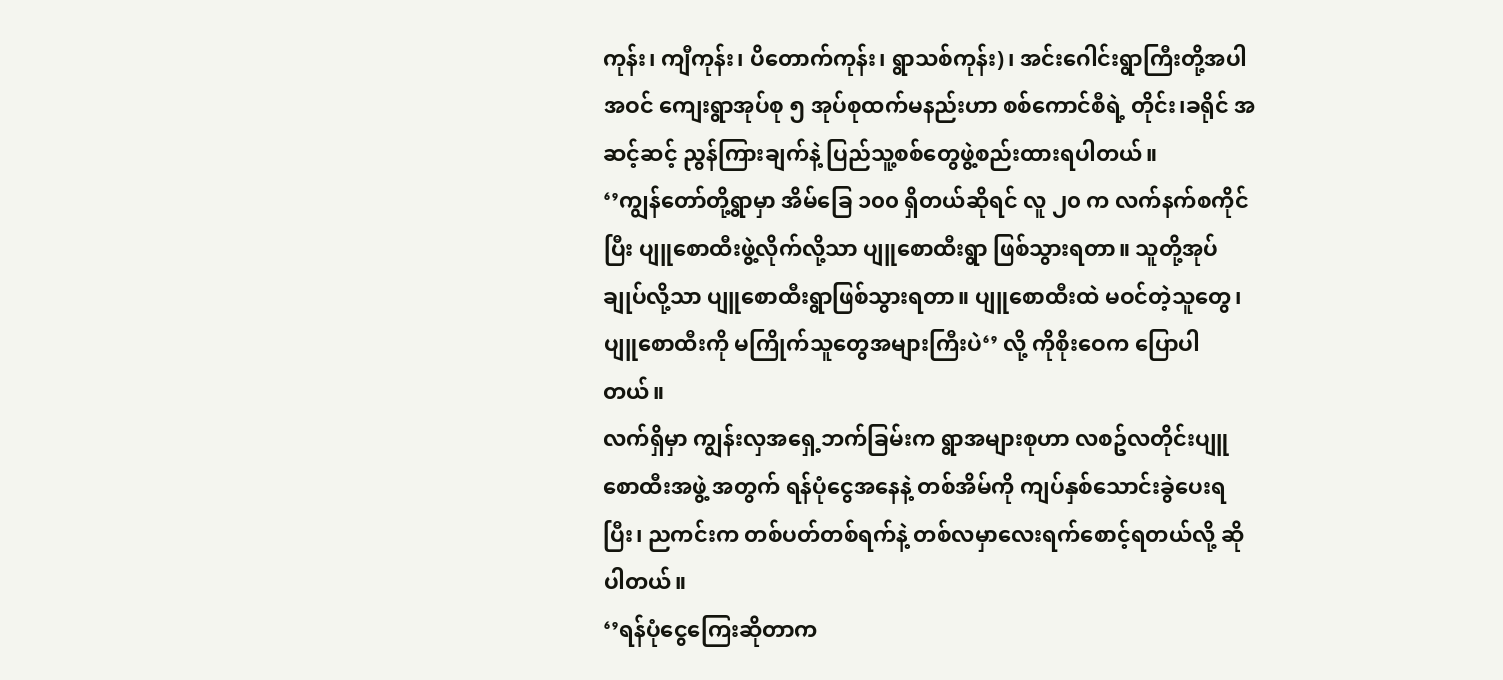ကုန်း၊ ကျီကုန်း၊ ပိတောက်ကုန်း၊ ရွာသစ်ကုန်း)၊ အင်းဂေါင်းရွာကြီးတို့အပါအဝင် ကျေးရွာအုပ်စု ၅ အုပ်စုထက်မနည်းဟာ စစ်ကောင်စီရဲ့ တိုင်း၊ခရိုင် အဆင့်ဆင့် ညွန်ကြားချက်နဲ့ ပြည်သူ့စစ်တွေဖွဲ့စည်းထားရပါတယ်။
‘’ကျွန်တော်တို့ရွာမှာ အိမ်ခြေ ၁၀၀ ရှိတယ်ဆိုရင် လူ ၂၀ က လက်နက်စကိုင်ပြီး ပျူစောထီးဖွဲ့လိုက်လို့သာ ပျူစောထီးရွာ ဖြစ်သွားရတာ။ သူတို့အုပ်ချုပ်လို့သာ ပျူစောထီးရွာဖြစ်သွားရတာ။ ပျူစောထီးထဲ မဝင်တဲ့သူတွေ၊ ပျူစောထီးကို မကြိုက်သူတွေအများကြီးပဲ‘’ လို့ ကိုစိုးဝေက ပြောပါတယ်။
လက်ရှိမှာ ကျွန်းလှအရှေ့ဘက်ခြမ်းက ရွာအများစုဟာ လစဥ်လတိုင်းပျူစောထီးအဖွဲ့ အတွက် ရန်ပုံငွေအနေနဲ့ တစ်အိမ်ကို ကျပ်နှစ်သောင်းခွဲပေးရပြီး၊ ညကင်းက တစ်ပတ်တစ်ရက်နဲ့ တစ်လမှာလေးရက်စောင့်ရတယ်လို့ ဆိုပါတယ်။
‘’ရန်ပုံငွေကြေးဆိုတာက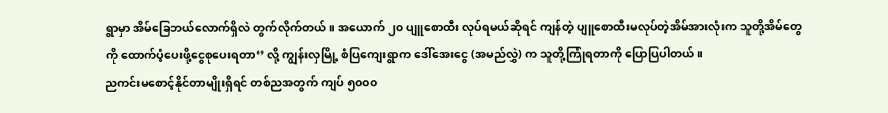ရွာမှာ အိမ်ခြေဘယ်လောက်ရှိလဲ တွက်လိုက်တယ်။ အယောက် ၂၀ ပျူစောထီး လုပ်ရမယ်ဆိုရင် ကျန်တဲ့ ပျူစောထီးမလုပ်တဲ့အိမ်အားလုံးက သူတို့အိမ်တွေကို ထောက်ပံ့ပေးဖို့ငွေစုပေးရတာ‘’ လို့ ကျွန်းလှမြို့ စံပြကျေးရွာက ဒေါ်အေးငွေ (အမည်လွှဲ) က သူတို့ကြုံရတာကို ပြောပြပါတယ်။
ညကင်းမစောင့်နိုင်တာမျိုးရှိရင် တစ်ညအတွက် ကျပ် ၅၀၀၀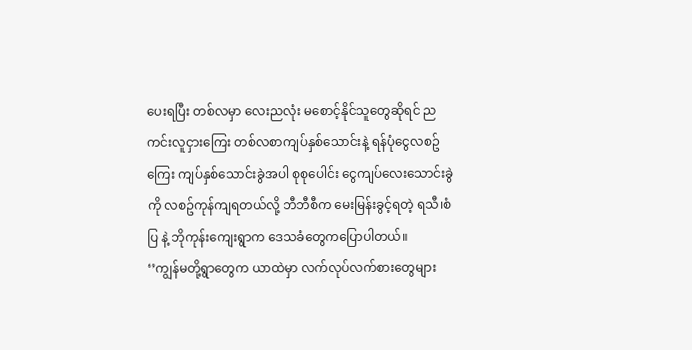ပေးရပြီး တစ်လမှာ လေးညလုံး မစောင့်နိုင်သူတွေဆိုရင် ညကင်းလူငှားကြေး တစ်လစာကျပ်နှစ်သောင်းနဲ့ ရန်ပုံငွေလစဥ်ကြေး ကျပ်နှစ်သောင်းခွဲအပါ စုစုပေါင်း ငွေကျပ်လေးသောင်းခွဲကို လစဥ်ကုန်ကျရတယ်လို့ ဘီဘီစီက မေးမြန်းခွင့်ရတဲ့ ရသီ၊စံပြ နဲ့ ဘိုကုန်းကျေးရွာက ဒေသခံတွေကပြောပါတယ်။
‘’ကျွန်မတို့ရွာတွေက ယာထဲမှာ လက်လုပ်လက်စားတွေများ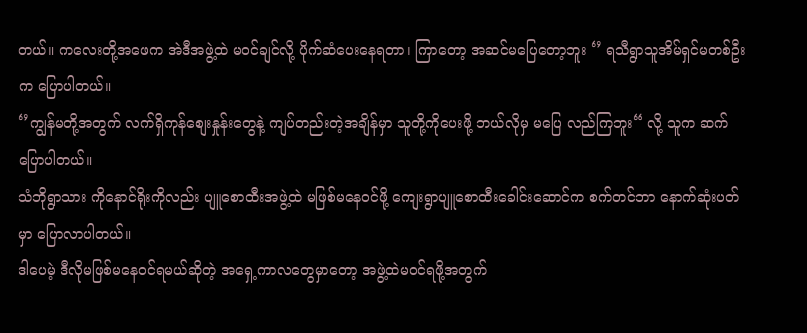တယ်။ ကလေးတို့အဖေက အဲဒီအဖွဲ့ထဲ မဝင်ချင်လို့ ပိုက်ဆံပေးနေရတာ၊ ကြာတော့ အဆင်မပြေတော့ဘူး ‘’ ရသီရွာသူအိမ်ရှင်မတစ်ဦးက ပြောပါတယ်။
‘’ကျွန်မတို့အတွက် လက်ရှိကုန်စျေးနှုန်းတွေနဲ့ ကျပ်တည်းတဲ့အချိန်မှာ သူတို့ကိုပေးဖို့ ဘယ်လိုမှ မပြေ လည်ကြဘူး“ လို့ သူက ဆက်ပြောပါတယ်။
သံဘိုရွာသား ကိုနောင်ရိုးကိုလည်း ပျူစောထီးအဖွဲ့ထဲ မဖြစ်မနေဝင်ဖို့ ကျေးရွာပျူစောထီးခေါင်းဆောင်က စက်တင်ဘာ နောက်ဆုံးပတ်မှာ ပြောလာပါတယ်။
ဒါပေမဲ့ ဒီလိုမဖြစ်မနေဝင်ရမယ်ဆိုတဲ့ အရှေ့ကာလတွေမှာတော့ အဖွဲ့ထဲမဝင်ရဖို့အတွက်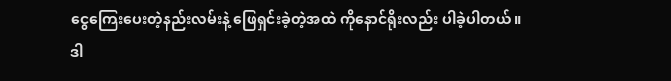ငွေကြေးပေးတဲ့နည်းလမ်းနဲ့ ဖြေရှင်းခဲ့တဲ့အထဲ ကိုနောင်ရိုးလည်း ပါခဲ့ပါတယ်။
ဒါ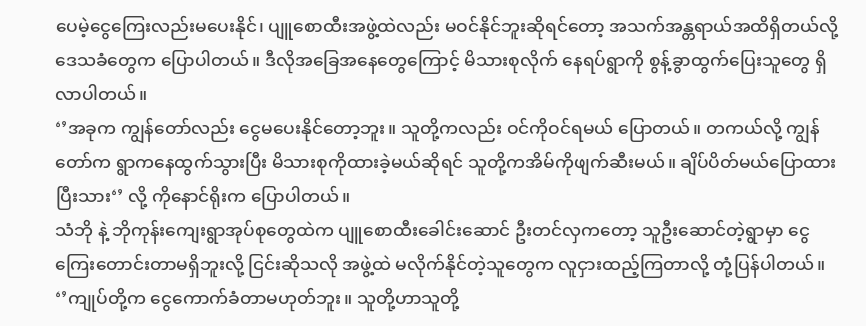ပေမဲ့ငွေကြေးလည်းမပေးနိုင်၊ ပျူစောထီးအဖွဲ့ထဲလည်း မဝင်နိုင်ဘူးဆိုရင်တော့ အသက်အန္တရာယ်အထိရှိတယ်လို့ ဒေသခံတွေက ပြောပါတယ်။ ဒီလိုအခြေအနေတွေကြောင့် မိသားစုလိုက် နေရပ်ရွာကို စွန့်ခွာထွက်ပြေးသူတွေ ရှိလာပါတယ်။
‘’အခုက ကျွန်တော်လည်း ငွေမပေးနိုင်တော့ဘူး။ သူတို့ကလည်း ဝင်ကိုဝင်ရမယ် ပြောတယ်။ တကယ်လို့ ကျွန်တော်က ရွာကနေထွက်သွားပြီး မိသားစုကိုထားခဲ့မယ်ဆိုရင် သူတို့ကအိမ်ကိုဖျက်ဆီးမယ်။ ချိပ်ပိတ်မယ်ပြောထားပြီးသား‘’ လို့ ကိုနောင်ရိုးက ပြောပါတယ်။
သံဘို နဲ့ ဘိုကုန်းကျေးရွာအုပ်စုတွေထဲက ပျူစောထီးခေါင်းဆောင် ဦးတင်လှကတော့ သူဦးဆောင်တဲ့ရွာမှာ ငွေကြေးတောင်းတာမရှိဘူးလို့ ငြင်းဆိုသလို အဖွဲ့ထဲ မလိုက်နိုင်တဲ့သူတွေက လူငှားထည့်ကြတာလို့ တုံ့ပြန်ပါတယ်။
‘’ကျုပ်တို့က ငွေကောက်ခံတာမဟုတ်ဘူး။ သူတို့ဟာသူတို့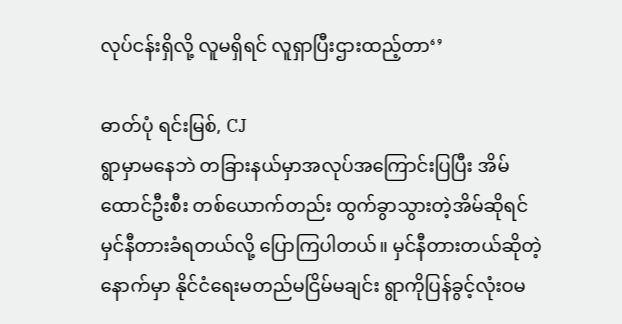လုပ်ငန်းရှိလို့ လူမရှိရင် လူရှာပြီးဌားထည့်တာ‘’

ဓာတ်ပုံ ရင်းမြစ်, CJ
ရွာမှာမနေဘဲ တခြားနယ်မှာအလုပ်အကြောင်းပြပြီး အိမ်ထောင်ဦးစီး တစ်ယောက်တည်း ထွက်ခွာသွားတဲ့အိမ်ဆိုရင် မှင်နီတားခံရတယ်လို့ ပြောကြပါတယ်။ မှင်နီတားတယ်ဆိုတဲ့နောက်မှာ နိုင်ငံရေးမတည်မငြိမ်မချင်း ရွာကိုပြန်ခွင့်လုံးဝမ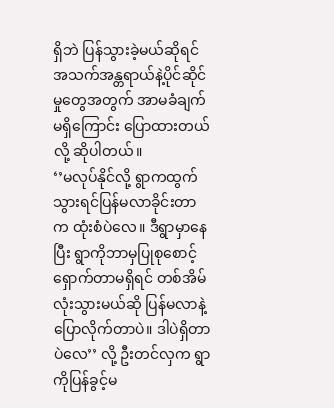ရှိဘဲ ပြန်သွားခဲ့မယ်ဆိုရင် အသက်အန္တရာယ်နဲ့ပိုင်ဆိုင်မှုတွေအတွက် အာမခံချက်မရှိကြောင်း ပြောထားတယ်လို့ ဆိုပါတယ်။
‘’မလုပ်နိုင်လို့ ရွာကထွက်သွားရင်ပြန်မလာခိုင်းတာက ထုံးစံပဲလေ။ ဒီရွာမှာနေပြီး ရွာကိုဘာမှပြုစုစောင့်ရှောက်တာမရှိရင် တစ်အိမ်လုံးသွားမယ်ဆို ပြန်မလာနဲ့ပြောလိုက်တာပဲ။ ဒါပဲရှိတာပဲလေ’’ လို့ ဦးတင်လှက ရွာကိုပြန်ခွင့်မ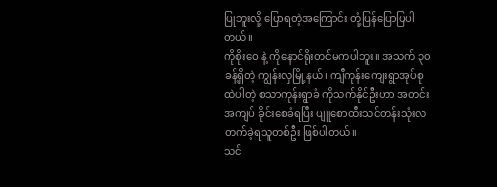ပြုဘူးလို့ ပြောရတဲ့အကြောင်း တုံ့ပြန်ပြောပြပါတယ်။
ကိုစိုးဝေ နဲ့ ကိုနောင်ရိုးတင်မကပါဘူး။ အသက် ၃၀ ခန့်ရှိတဲ့ ကျွန်းလှမြို့နယ်၊ ကျီကုန်းကျေးရွာအုပ်စုထဲပါတဲ့ စသာကုန်းရွာခံ ကိုသက်နိုင်ဦးဟာ အတင်းအကျပ် ခိုင်းစေခံရပြီး ပျူစောထီးသင်တန်းသုံးလတက်ခဲ့ရသူတစ်ဦး ဖြစ်ပါတယ်။
သင်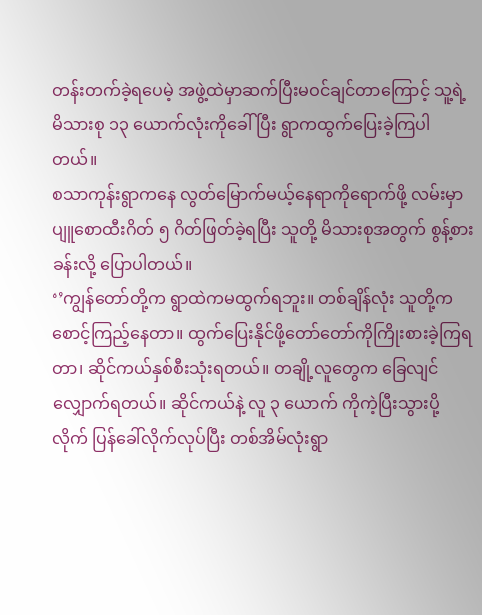တန်းတက်ခဲ့ရပေမဲ့ အဖွဲ့ထဲမှာဆက်ပြီးမဝင်ချင်တာကြောင့် သူ့ရဲ့ မိသားစု ၁၃ ယောက်လုံးကိုခေါ် ပြီး ရွာကထွက်ပြေးခဲ့ကြပါတယ်။
စသာကုန်းရွာကနေ လွတ်မြောက်မယ့်နေရာကိုရောက်ဖို့ လမ်းမှာ ပျူစောထီးဂိတ် ၅ ဂိတ်ဖြတ်ခဲ့ရပြီး သူတို့ မိသားစုအတွက် စွန့်စားခန်းလို့ ပြောပါတယ်။
‘’ကျွန်တော်တို့က ရွာထဲကမထွက်ရဘူး။ တစ်ချိန်လုံး သူတို့ကစောင့်ကြည့်နေတာ။ ထွက်ပြေးနိုင်ဖို့တော်တော်ကိုကြိုးစားခဲ့ကြရတာ၊ ဆိုင်ကယ်နှစ်စီးသုံးရတယ်။ တချို့လူတွေက ခြေလျင်လျှောက်ရတယ်။ ဆိုင်ကယ်နဲ့ လူ ၃ ယောက် ကိုကဲ့ပြီးသွားပို့လိုက် ပြန်ခေါ်လိုက်လုပ်ပြီး တစ်အိမ်လုံးရွာ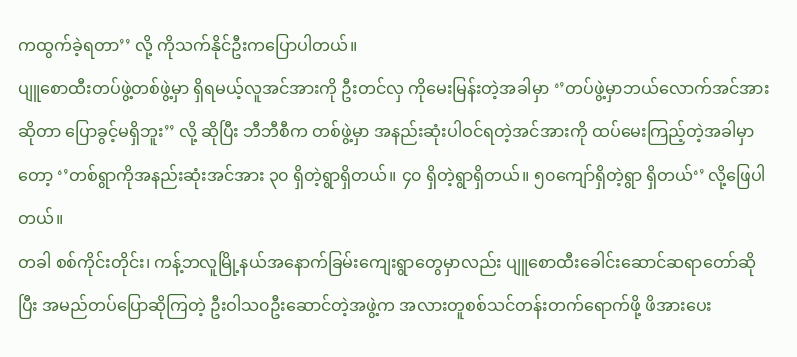ကထွက်ခဲ့ရတာ’’ လို့ ကိုသက်နိုင်ဦးကပြောပါတယ်။
ပျူစောထီးတပ်ဖွဲ့တစ်ဖွဲ့မှာ ရှိရမယ့်လူအင်အားကို ဦးတင်လှ ကိုမေးမြန်းတဲ့အခါမှာ ‘’တပ်ဖွဲ့မှာဘယ်လောက်အင်အားဆိုတာ ပြောခွင့်မရှိဘူး’’ လို့ ဆိုပြီး ဘီဘီစီက တစ်ဖွဲ့မှာ အနည်းဆုံးပါဝင်ရတဲ့အင်အားကို ထပ်မေးကြည့်တဲ့အခါမှာတော့ ‘’တစ်ရွာကိုအနည်းဆုံးအင်အား ၃၀ ရှိတဲ့ရွာရှိတယ်။ ၄၀ ရှိတဲ့ရွာရှိတယ်။ ၅၀ကျော်ရှိတဲ့ရွာ ရှိတယ်‘’ လို့ဖြေပါတယ်။
တခါ စစ်ကိုင်းတိုင်း၊ ကန့်ဘလူမြို့နယ်အနောက်ခြမ်းကျေးရွာတွေမှာလည်း ပျူစောထီးခေါင်းဆောင်ဆရာတော်ဆိုပြီး အမည်တပ်ပြောဆိုကြတဲ့ ဦးဝါသ၀ဦးဆောင်တဲ့အဖွဲ့က အလားတူစစ်သင်တန်းတက်ရောက်ဖို့ ဖိအားပေး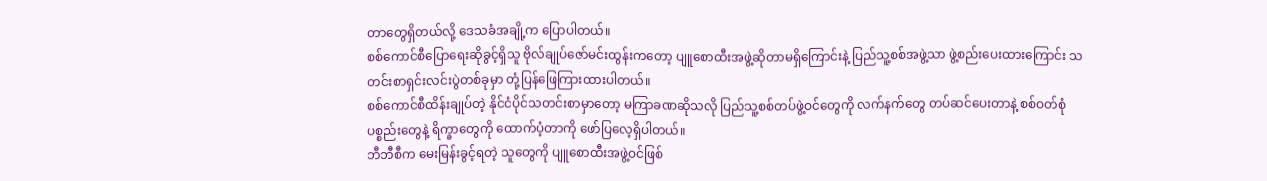တာတွေရှိတယ်လို့ ဒေသခံအချို့က ပြောပါတယ်။
စစ်ကောင်စီပြောရေးဆိုခွင့်ရှိသူ ဗိုလ်ချုပ်ဇော်မင်းထွန်းကတော့ ပျူစောထီးအဖွဲ့ဆိုတာမရှိကြောင်းနဲ့ ပြည်သူ့စစ်အဖွဲ့သာ ဖွဲ့စည်းပေးထားကြောင်း သတင်းစာရှင်းလင်းပွဲတစ်ခုမှာ တုံ့ပြန်ဖြေကြားထားပါတယ်။
စစ်ကောင်စီထိန်းချုပ်တဲ့ နိုင်ငံပိုင်သတင်းစာမှာတော့ မကြာခဏဆိုသလို ပြည်သူ့စစ်တပ်ဖွဲ့ဝင်တွေကို လက်နက်တွေ တပ်ဆင်ပေးတာနဲ့ စစ်ဝတ်စုံပစ္စည်းတွေနဲ့ ရိက္ခာတွေကို ထောက်ပံ့တာကို ဖော်ပြလေ့ရှိပါတယ်။
ဘီဘီစီက မေးမြန်းခွင့်ရတဲ့ သူတွေကို ပျူစောထီးအဖွဲ့ဝင်ဖြစ်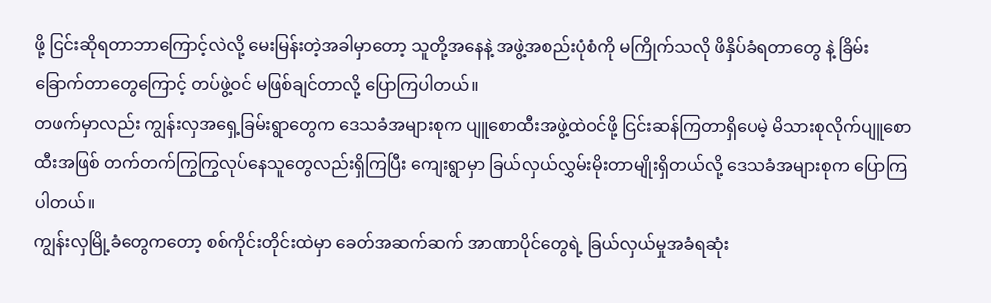ဖို့ ငြင်းဆိုရတာဘာကြောင့်လဲလို့ မေးမြန်းတဲ့အခါမှာတော့ သူတို့အနေနဲ့ အဖွဲ့အစည်းပုံစံကို မကြိုက်သလို ဖိနှိပ်ခံရတာတွေ နဲ့ ခြိမ်းခြောက်တာတွေကြောင့် တပ်ဖွဲ့ဝင် မဖြစ်ချင်တာလို့ ပြောကြပါတယ်။
တဖက်မှာလည်း ကျွန်းလှအရှေ့ခြမ်းရွာတွေက ဒေသခံအများစုက ပျူစောထီးအဖွဲ့ထဲဝင်ဖို့ ငြင်းဆန်ကြတာရှိပေမဲ့ မိသားစုလိုက်ပျူစောထီးအဖြစ် တက်တက်ကြွကြွလုပ်နေသူတွေလည်းရှိကြပြီး ကျေးရွာမှာ ခြယ်လှယ်လွှမ်းမိုးတာမျိုးရှိတယ်လို့ ဒေသခံအများစုက ပြောကြပါတယ်။
ကျွန်းလှမြို့ခံတွေကတော့ စစ်ကိုင်းတိုင်းထဲမှာ ခေတ်အဆက်ဆက် အာဏာပိုင်တွေရဲ့ ခြယ်လှယ်မှုအခံရဆုံး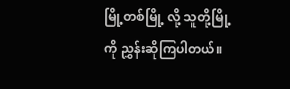မြို့တစ်မြို့ လို့ သူတို့မြို့ကို ညွှန်းဆိုကြပါတယ်။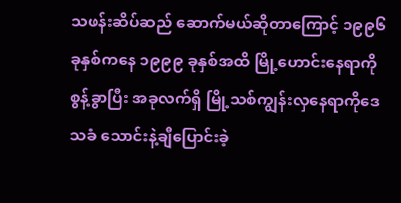သဖန်းဆိပ်ဆည် ဆောက်မယ်ဆိုတာကြောင့် ၁၉၉၆ ခုနှစ်ကနေ ၁၉၉၉ ခုနှစ်အထိ မြို့ဟောင်းနေရာကိုစွန့်ခွာပြီး အခုလက်ရှိ မြို့သစ်ကျွန်းလှနေရာကိုဒေသခံ သောင်းနဲ့ချီပြောင်းခဲ့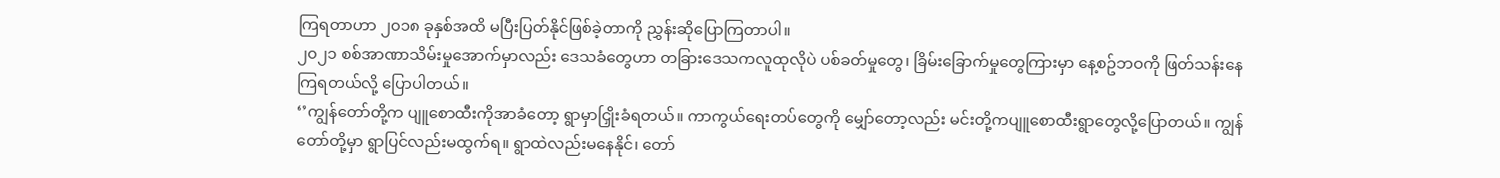ကြရတာဟာ ၂၀၁၈ ခုနှစ်အထိ မပြီးပြတ်နိုင်ဖြစ်ခဲ့တာကို ညွှန်းဆိုပြောကြတာပါ။
၂၀၂၁ စစ်အာဏာသိမ်းမှုအောက်မှာလည်း ဒေသခံတွေဟာ တခြားဒေသကလူထုလိုပဲ ပစ်ခတ်မှုတွေ၊ ခြိမ်းခြောက်မှုတွေကြားမှာ နေ့စဥ်ဘဝကို ဖြတ်သန်းနေကြရတယ်လို့ ပြောပါတယ်။
‘’ကျွန်တော်တို့က ပျူစောထီးကိုအာခံတော့ ရွာမှာငြှိုးခံရတယ်။ ကာကွယ်ရေးတပ်တွေကို မျှော်တော့လည်း မင်းတို့ကပျူစောထီးရွာတွေလို့ပြောတယ်။ ကျွန်တော်တို့မှာ ရွာပြင်လည်းမထွက်ရ။ ရွာထဲလည်းမနေနိုင်၊ တော်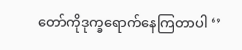တော်ကိုဒုက္ခရောက်နေကြတာပါ ‘’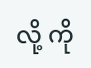လို့ ကို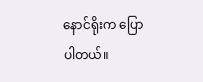နောင်ရိုးက ပြောပါတယ်။